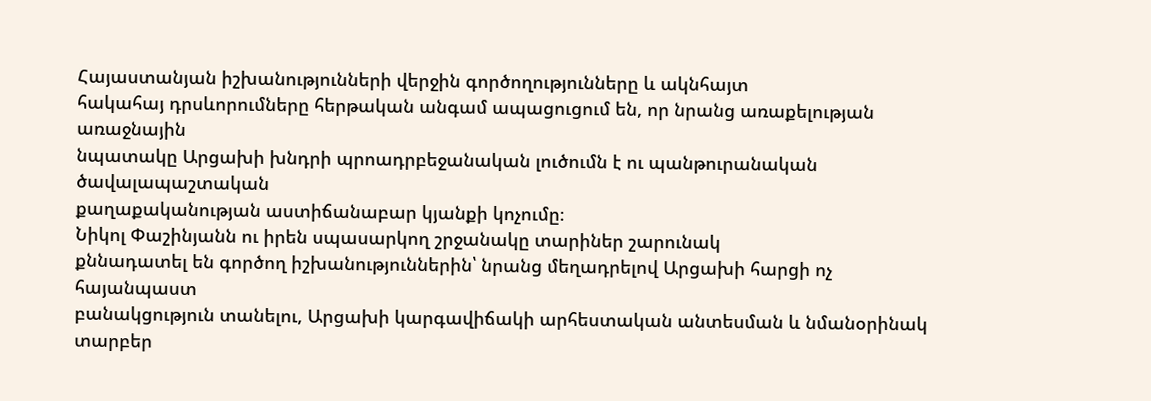Հայաստանյան իշխանությունների վերջին գործողությունները և ակնհայտ
հակահայ դրսևորումները հերթական անգամ ապացուցում են, որ նրանց առաքելության առաջնային
նպատակը Արցախի խնդրի պրոադրբեջանական լուծումն է ու պանթուրանական ծավալապաշտական
քաղաքականության աստիճանաբար կյանքի կոչումը։
Նիկոլ Փաշինյանն ու իրեն սպասարկող շրջանակը տարիներ շարունակ
քննադատել են գործող իշխանություններին՝ նրանց մեղադրելով Արցախի հարցի ոչ հայանպաստ
բանակցություն տանելու, Արցախի կարգավիճակի արհեստական անտեսման և նմանօրինակ տարբեր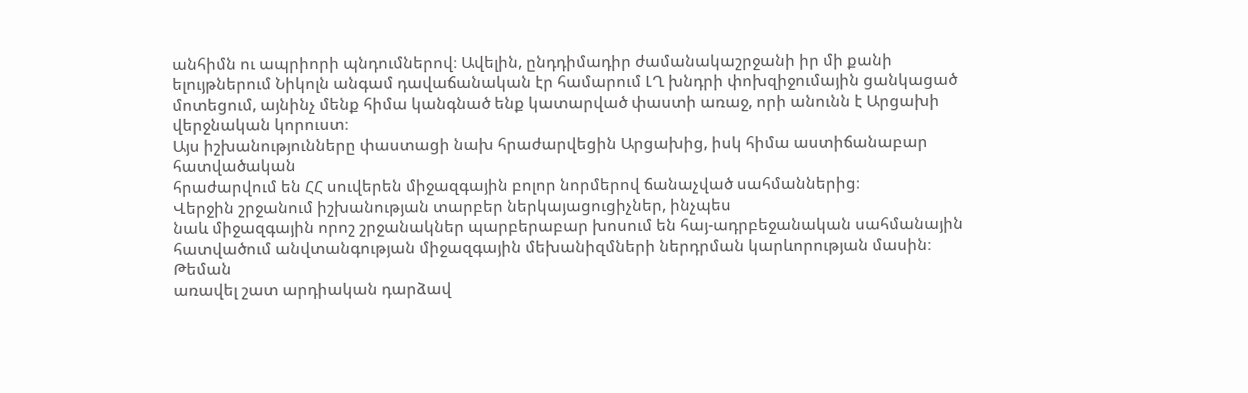անհիմն ու ապրիորի պնդումներով։ Ավելին, ընդդիմադիր ժամանակաշրջանի իր մի քանի
ելույթներում Նիկոլն անգամ դավաճանական էր համարում ԼՂ խնդրի փոխզիջումային ցանկացած
մոտեցում, այնինչ մենք հիմա կանգնած ենք կատարված փաստի առաջ, որի անունն է Արցախի վերջնական կորուստ։
Այս իշխանությունները փաստացի նախ հրաժարվեցին Արցախից, իսկ հիմա աստիճանաբար հատվածական
հրաժարվում են ՀՀ սուվերեն միջազգային բոլոր նորմերով ճանաչված սահմաններից։
Վերջին շրջանում իշխանության տարբեր ներկայացուցիչներ, ինչպես
նաև միջազգային որոշ շրջանակներ պարբերաբար խոսում են հայ-ադրբեջանական սահմանային
հատվածում անվտանգության միջազգային մեխանիզմների ներդրման կարևորության մասին։ Թեման
առավել շատ արդիական դարձավ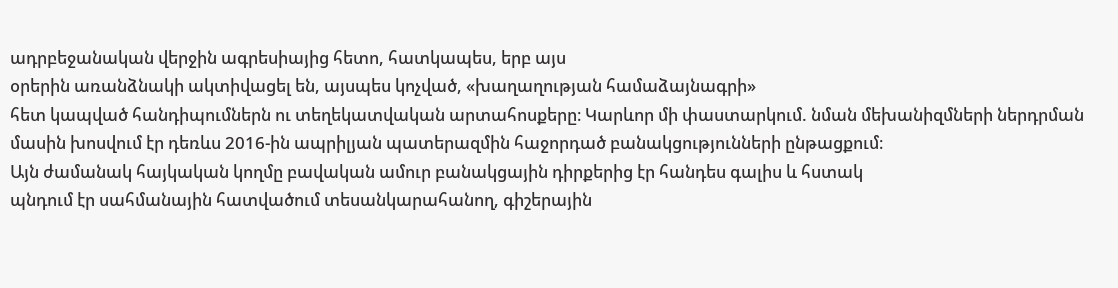ադրբեջանական վերջին ագրեսիայից հետո, հատկապես, երբ այս
օրերին առանձնակի ակտիվացել են, այսպես կոչված, «խաղաղության համաձայնագրի»
հետ կապված հանդիպումներն ու տեղեկատվական արտահոսքերը։ Կարևոր մի փաստարկում. նման մեխանիզմների ներդրման
մասին խոսվում էր դեռևս 2016-ին ապրիլյան պատերազմին հաջորդած բանակցությունների ընթացքում։
Այն ժամանակ հայկական կողմը բավական ամուր բանակցային դիրքերից էր հանդես գալիս և հստակ
պնդում էր սահմանային հատվածում տեսանկարահանող, գիշերային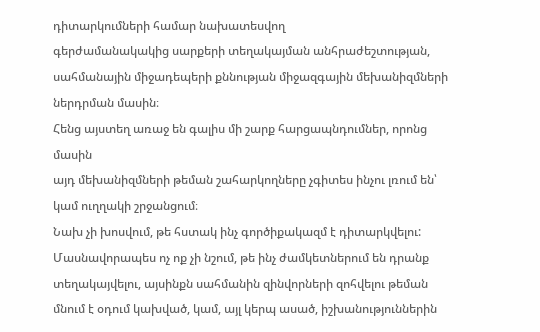դիտարկումների համար նախատեսվող
գերժամանակակից սարքերի տեղակայման անհրաժեշտության, սահմանային միջադեպերի քննության միջազգային մեխանիզմների ներդրման մասին։
Հենց այստեղ առաջ են գալիս մի շարք հարցապնդումներ, որոնց մասին
այդ մեխանիզմների թեման շահարկողները չգիտես ինչու լռում են՝ կամ ուղղակի շրջանցում։
Նախ չի խոսվում, թե հստակ ինչ գործիքակազմ է դիտարկվելու: Մասնավորապես ոչ ոք չի նշում, թե ինչ ժամկետներում են դրանք
տեղակայվելու, այսինքն սահմանին զինվորների զոհվելու թեման մնում է օդում կախված, կամ, այլ կերպ ասած, իշխանություններին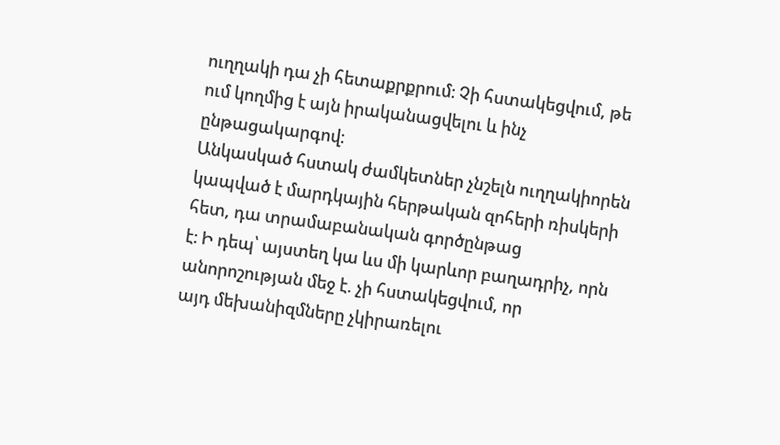ուղղակի դա չի հետաքրքրում։ Չի հստակեցվում, թե ում կողմից է այն իրականացվելու և ինչ ընթացակարգով։
Անկասկած հստակ ժամկետներ չնշելն ուղղակիորեն կապված է մարդկային հերթական զոհերի ռիսկերի հետ, դա տրամաբանական գործընթաց
է։ Ի դեպ՝ այստեղ կա ևս մի կարևոր բաղադրիչ, որն անորոշության մեջ է. չի հստակեցվում, որ
այդ մեխանիզմները չկիրառելու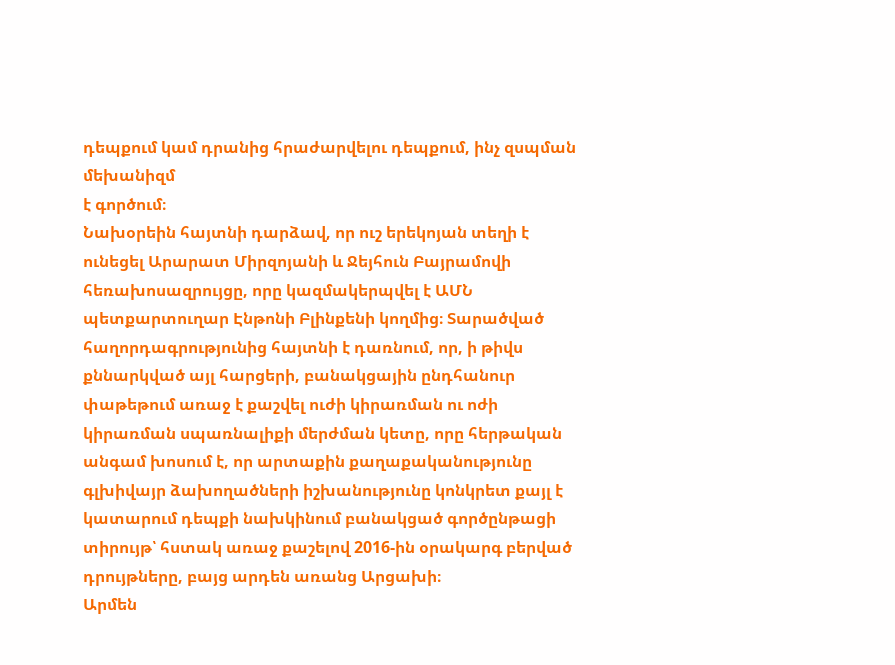դեպքում կամ դրանից հրաժարվելու դեպքում, ինչ զսպման մեխանիզմ
է գործում։
Նախօրեին հայտնի դարձավ, որ ուշ երեկոյան տեղի է ունեցել Արարատ Միրզոյանի և Ջեյհուն Բայրամովի հեռախոսազրույցը, որը կազմակերպվել է ԱՄՆ պետքարտուղար Էնթոնի Բլինքենի կողմից։ Տարածված հաղորդագրությունից հայտնի է դառնում, որ, ի թիվս քննարկված այլ հարցերի, բանակցային ընդհանուր փաթեթում առաջ է քաշվել ուժի կիրառման ու ոժի կիրառման սպառնալիքի մերժման կետը, որը հերթական անգամ խոսում է, որ արտաքին քաղաքականությունը գլխիվայր ձախողածների իշխանությունը կոնկրետ քայլ է կատարում դեպքի նախկինում բանակցած գործընթացի տիրույթ՝ հստակ առաջ քաշելով 2016-ին օրակարգ բերված դրույթները, բայց արդեն առանց Արցախի։
Արմեն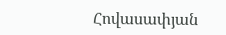Հովասափյան